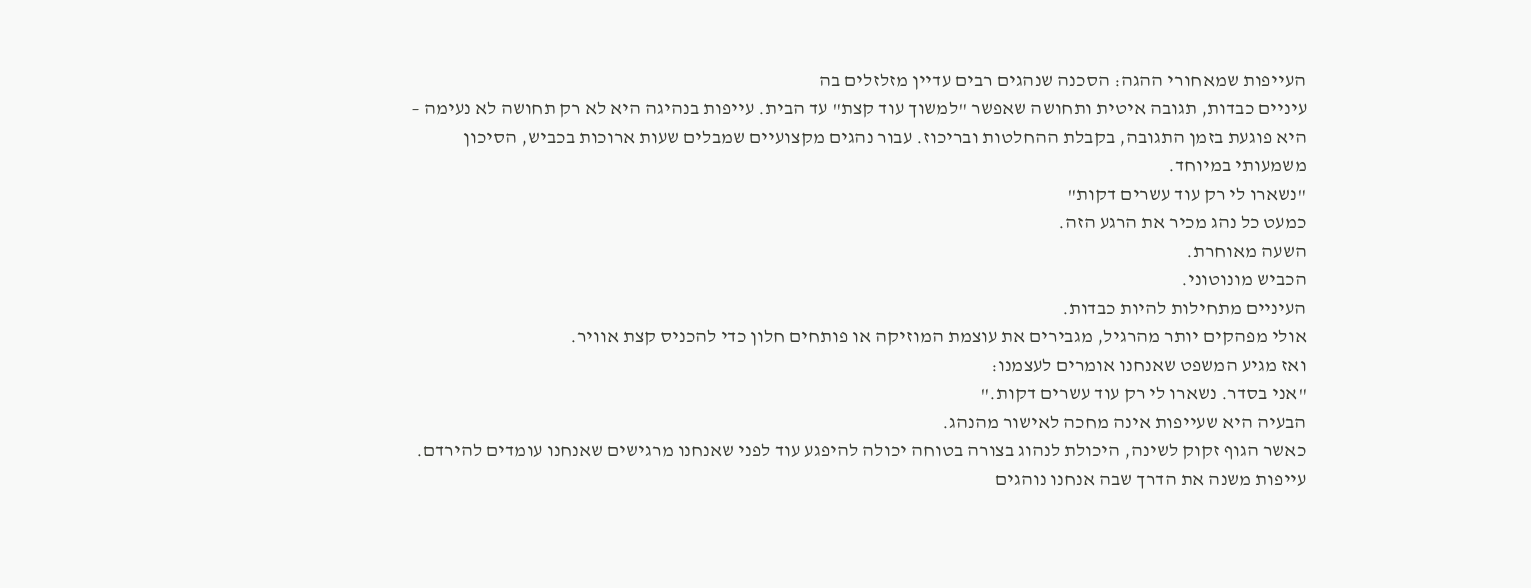העייפות שמאחורי ההגה: הסכנה שנהגים רבים עדיין מזלזלים בה
עיניים כבדות, תגובה איטית ותחושה שאפשר "למשוך עוד קצת" עד הבית. עייפות בנהיגה היא לא רק תחושה לא נעימה – היא פוגעת בזמן התגובה, בקבלת ההחלטות ובריכוז. עבור נהגים מקצועיים שמבלים שעות ארוכות בכביש, הסיכון משמעותי במיוחד.
"נשארו לי רק עוד עשרים דקות"
כמעט כל נהג מכיר את הרגע הזה.
השעה מאוחרת.
הכביש מונוטוני.
העיניים מתחילות להיות כבדות.
אולי מפהקים יותר מהרגיל, מגבירים את עוצמת המוזיקה או פותחים חלון כדי להכניס קצת אוויר.
ואז מגיע המשפט שאנחנו אומרים לעצמנו:
"אני בסדר. נשארו לי רק עוד עשרים דקות."
הבעיה היא שעייפות אינה מחכה לאישור מהנהג.
כאשר הגוף זקוק לשינה, היכולת לנהוג בצורה בטוחה יכולה להיפגע עוד לפני שאנחנו מרגישים שאנחנו עומדים להירדם.
עייפות משנה את הדרך שבה אנחנו נוהגים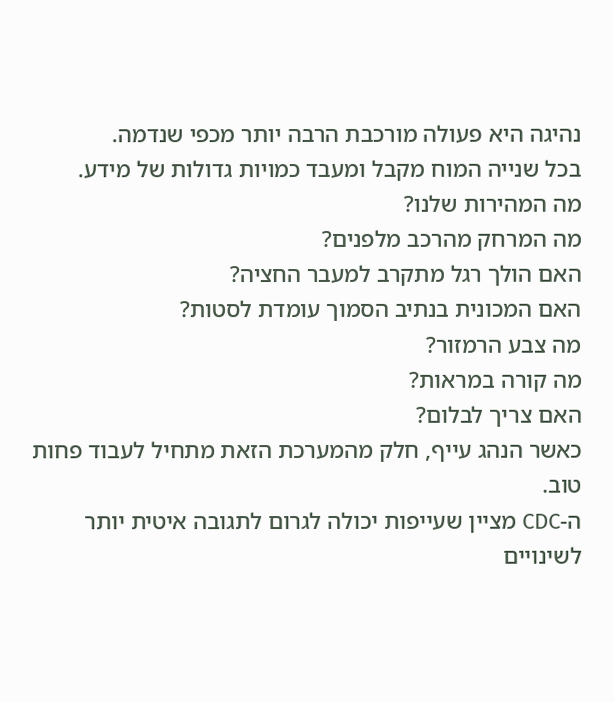נהיגה היא פעולה מורכבת הרבה יותר מכפי שנדמה.
בכל שנייה המוח מקבל ומעבד כמויות גדולות של מידע.
מה המהירות שלנו?
מה המרחק מהרכב מלפנים?
האם הולך רגל מתקרב למעבר החציה?
האם המכונית בנתיב הסמוך עומדת לסטות?
מה צבע הרמזור?
מה קורה במראות?
האם צריך לבלום?
כאשר הנהג עייף, חלק מהמערכת הזאת מתחיל לעבוד פחות טוב.
ה-CDC מציין שעייפות יכולה לגרום לתגובה איטית יותר לשינויים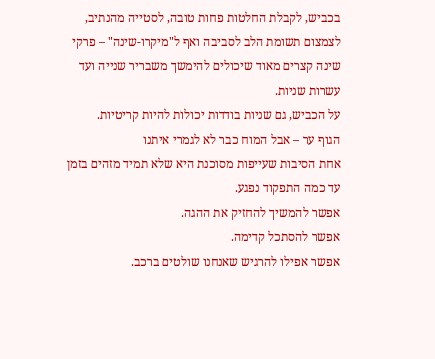בכביש, לקבלת החלטות פחות טובה, לסטייה מהנתיב, לצמצום תשומת הלב לסביבה ואף ל"מיקרו-שינה" – פרקי שינה קצרים מאוד שיכולים להימשך משבריר שנייה ועד עשרות שניות.
על הכביש, גם שניות בודדות יכולות להיות קריטיות.
הגוף ער – אבל המוח כבר לא לגמרי איתנו
אחת הסיבות שעייפות מסוכנת היא שלא תמיד מזהים בזמן עד כמה התפקוד נפגע.
אפשר להמשיך להחזיק את ההגה.
אפשר להסתכל קדימה.
אפשר אפילו להרגיש שאנחנו שולטים ברכב.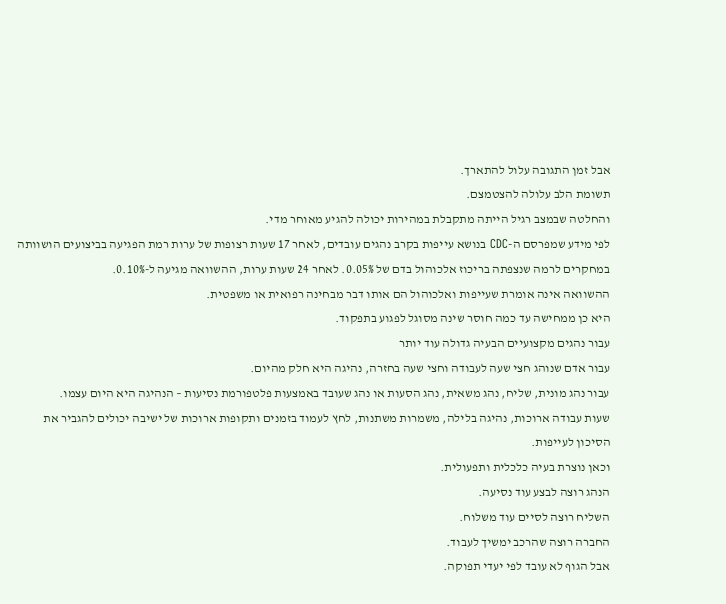אבל זמן התגובה עלול להתארך.
תשומת הלב עלולה להצטמצם.
והחלטה שבמצב רגיל הייתה מתקבלת במהירות יכולה להגיע מאוחר מדי.
לפי מידע שמפרסם ה-CDC בנושא עייפות בקרב נהגים עובדים, לאחר 17 שעות רצופות של ערות רמת הפגיעה בביצועים הושוותה במחקרים לרמה שנצפתה בריכוז אלכוהול בדם של 0.05%. לאחר 24 שעות ערות, ההשוואה מגיעה ל-0.10%.
ההשוואה אינה אומרת שעייפות ואלכוהול הם אותו דבר מבחינה רפואית או משפטית.
היא כן ממחישה עד כמה חוסר שינה מסוגל לפגוע בתפקוד.
עבור נהגים מקצועיים הבעיה גדולה עוד יותר
עבור אדם שנוהג חצי שעה לעבודה וחצי שעה בחזרה, נהיגה היא חלק מהיום.
עבור נהג מונית, שליח, נהג משאית, נהג הסעות או נהג שעובד באמצעות פלטפורמת נסיעות – הנהיגה היא היום עצמו.
שעות עבודה ארוכות, נהיגה בלילה, משמרות משתנות, לחץ לעמוד בזמנים ותקופות ארוכות של ישיבה יכולים להגביר את הסיכון לעייפות.
וכאן נוצרת בעיה כלכלית ותפעולית.
הנהג רוצה לבצע עוד נסיעה.
השליח רוצה לסיים עוד משלוח.
החברה רוצה שהרכב ימשיך לעבוד.
אבל הגוף לא עובד לפי יעדי תפוקה.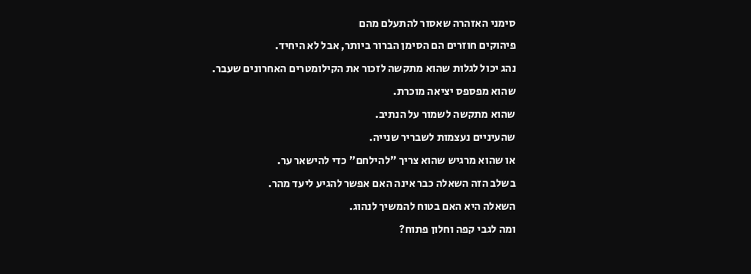סימני האזהרה שאסור להתעלם מהם
פיהוקים חוזרים הם הסימן הברור ביותר, אבל לא היחיד.
נהג יכול לגלות שהוא מתקשה לזכור את הקילומטרים האחרונים שעבר.
שהוא מפספס יציאה מוכרת.
שהוא מתקשה לשמור על הנתיב.
שהעיניים נעצמות לשבריר שנייה.
או שהוא מרגיש שהוא צריך "להילחם" כדי להישאר ער.
בשלב הזה השאלה כבר אינה האם אפשר להגיע ליעד מהר.
השאלה היא האם בטוח להמשיך לנהוג.
ומה לגבי קפה וחלון פתוח?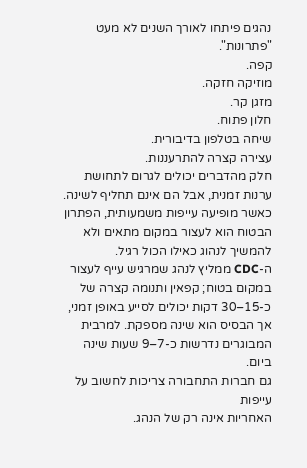נהגים פיתחו לאורך השנים לא מעט "פתרונות".
קפה.
מוזיקה חזקה.
מזגן קר.
חלון פתוח.
שיחה בטלפון בדיבורית.
עצירה קצרה להתרעננות.
חלק מהדברים יכולים לגרום לתחושת ערנות זמנית, אבל הם אינם תחליף לשינה.
כאשר מופיעה עייפות משמעותית, הפתרון הבטוח הוא לעצור במקום מתאים ולא להמשיך לנהוג כאילו הכול רגיל.
ה-CDC ממליץ לנהג שמרגיש עייף לעצור במקום בטוח; קפאין ותנומה קצרה של כ-15–30 דקות יכולים לסייע באופן זמני, אך הבסיס הוא שינה מספקת. למרבית המבוגרים נדרשות כ-7–9 שעות שינה ביום.
גם חברות התחבורה צריכות לחשוב על עייפות
האחריות אינה רק של הנהג.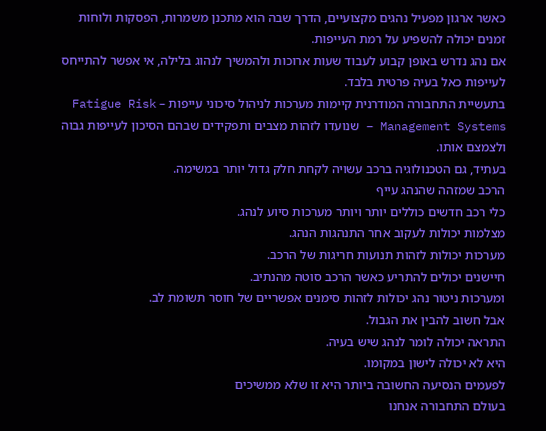כאשר ארגון מפעיל נהגים מקצועיים, הדרך שבה הוא מתכנן משמרות, הפסקות ולוחות זמנים יכולה להשפיע על רמת העייפות.
אם נהג נדרש באופן קבוע לעבוד שעות ארוכות ולהמשיך לנהוג בלילה, אי אפשר להתייחס לעייפות כאל בעיה פרטית בלבד.
בתעשיית התחבורה המודרנית קיימות מערכות לניהול סיכוני עייפות – Fatigue Risk Management Systems – שנועדו לזהות מצבים ותפקידים שבהם הסיכון לעייפות גבוה ולצמצם אותו.
בעתיד, גם הטכנולוגיה ברכב עשויה לקחת חלק גדול יותר במשימה.
הרכב שמזהה שהנהג עייף
כלי רכב חדשים כוללים יותר ויותר מערכות סיוע לנהג.
מצלמות יכולות לעקוב אחר התנהגות הנהג.
מערכות יכולות לזהות תנועות חריגות של הרכב.
חיישנים יכולים להתריע כאשר הרכב סוטה מהנתיב.
ומערכות ניטור נהג יכולות לזהות סימנים אפשריים של חוסר תשומת לב.
אבל חשוב להבין את הגבול.
התראה יכולה לומר לנהג שיש בעיה.
היא לא יכולה לישון במקומו.
לפעמים הנסיעה החשובה ביותר היא זו שלא ממשיכים
בעולם התחבורה אנחנו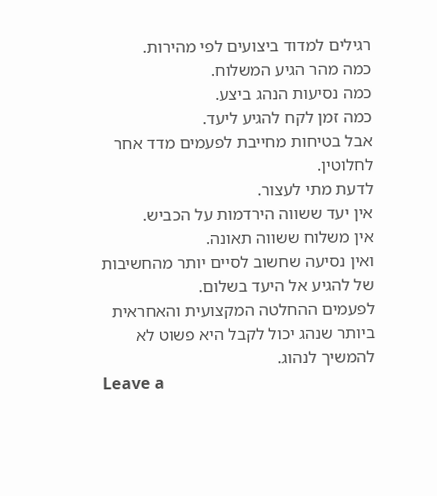רגילים למדוד ביצועים לפי מהירות.
כמה מהר הגיע המשלוח.
כמה נסיעות הנהג ביצע.
כמה זמן לקח להגיע ליעד.
אבל בטיחות מחייבת לפעמים מדד אחר לחלוטין.
לדעת מתי לעצור.
אין יעד ששווה הירדמות על הכביש.
אין משלוח ששווה תאונה.
ואין נסיעה שחשוב לסיים יותר מהחשיבות של להגיע אל היעד בשלום.
לפעמים ההחלטה המקצועית והאחראית ביותר שנהג יכול לקבל היא פשוט לא להמשיך לנהוג.
Leave a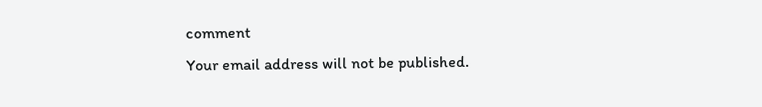comment
Your email address will not be published.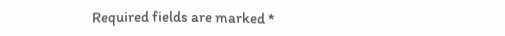Required fields are marked *